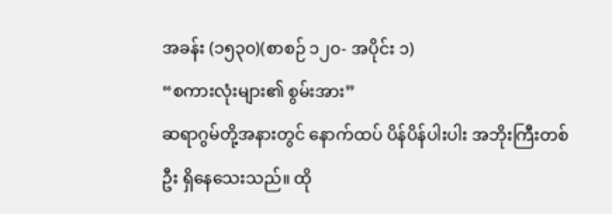အခန်း (၁၅၃၀)(စာစဉ် ၁၂၀- အပိုင်း ၁)
“စကားလုံးများ၏ စွမ်းအား”
ဆရာဂွမ်တို့အနားတွင် နောက်ထပ် ပိန်ပိန်ပါးပါး အဘိုးကြီးတစ်ဦး ရှိနေသေးသည်။ ထို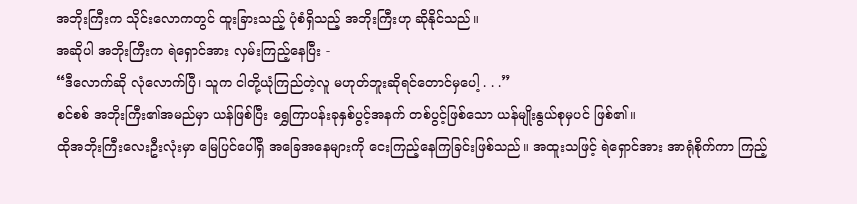အဘိုးကြီးက သိုင်းလောကတွင် ထူးခြားသည့် ပုံစံရှိသည့် အဘိုးကြီးဟု ဆိုနိုင်သည်။
အဆိုပါ အဘိုးကြီးက ရဲရှောင်အား လှမ်းကြည့်နေပြီး -
“ဒီလောက်ဆို လုံလောက်ပြီ၊ သူက ငါတို့ယုံကြည်တဲ့လူ မဟုတ်ဘူးဆိုရင်တောင်မှပေါ့ . . .”
စင်စစ် အဘိုးကြီး၏အမည်မှာ ယန်ဖြစ်ပြီး ရွှေကြာပန်းခုနှစ်ပွင့်အနက် တစ်ပွင့်ဖြစ်သော ယန်မျိုးနွယ်စုမှပင် ဖြစ်၏။
ထိုအဘိုးကြီးလေးဦးလုံးမှာ မြေပြင်ပေါ်ရှိ အခြေအနေများကို ငေးကြည့်နေကြခြင်းဖြစ်သည်။ အထူးသဖြင့် ရဲရှောင်အား အာရုံစိုက်ကာ ကြည့်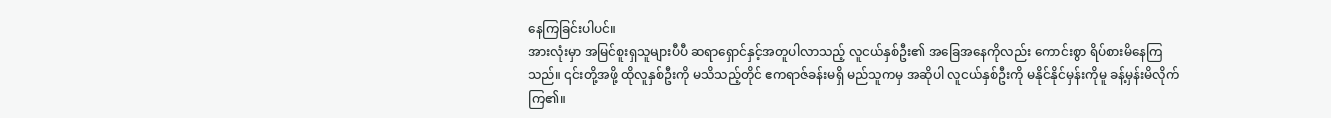နေကြခြင်းပါပင်။
အားလုံးမှာ အမြင်စူးရှသူများပီပီ ဆရာရှောင်နှင့်အတူပါလာသည့် လူငယ်နှစ်ဦး၏ အခြေအနေကိုလည်း ကောင်းစွာ ရိပ်စားမိနေကြသည်။ ၎င်းတို့အဖို့ ထိုလူနှစ်ဦးကို မသိသည့်တိုင် ဧကရာဇ်ခန်းမရှိ မည်သူကမှ အဆိုပါ လူငယ်နှစ်ဦးကို မနိုင်နိုင်မှန်းကိုမူ ခန့်မှန်းမိလိုက်ကြ၏။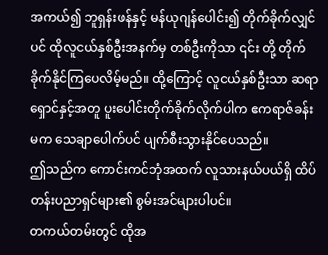အကယ်၍ ဘူရှန်းဖန်နှင့် မန်ယုဂျန်ပေါင်း၍ တိုက်ခိုက်လျှင်ပင် ထိုလူငယ်နှစ်ဦးအနက်မှ တစ်ဦးကိုသာ ၎င်း တို့ တိုက်ခိုက်နိုင်ကြပေလိမ့်မည်။ ထို့ကြောင့် လူငယ်နှစ်ဦးသာ ဆရာရှောင်နှင့်အတူ ပူးပေါင်းတိုက်ခိုက်လိုက်ပါက ဧကရာဇ်ခန်းမက သေချာပေါက်ပင် ပျက်စီးသွားနိုင်ပေသည်။
ဤသည်က ကောင်းကင်ဘုံအထက် လူသားနယ်ပယ်ရှိ ထိပ်တန်းပညာရှင်များ၏ စွမ်းအင်များပါပင်။
တကယ်တမ်းတွင် ထိုအ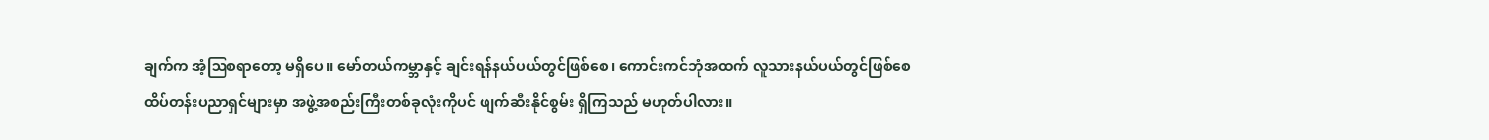ချက်က အံ့ဩစရာတော့ မရှိပေ။ မော်တယ်ကမ္ဘာနှင့် ချင်းရန်နယ်ပယ်တွင်ဖြစ်စေ၊ ကောင်းကင်ဘုံအထက် လူသားနယ်ပယ်တွင်ဖြစ်စေ ထိပ်တန်းပညာရှင်များမှာ အဖွဲ့အစည်းကြီးတစ်ခုလုံးကိုပင် ဖျက်ဆီးနိုင်စွမ်း ရှိကြသည် မဟုတ်ပါလား။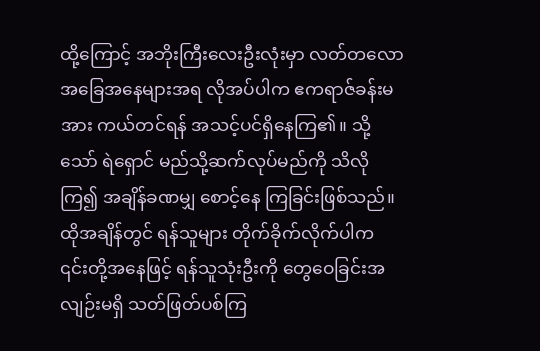ထို့ကြောင့် အဘိုးကြီးလေးဦးလုံးမှာ လတ်တလော အခြေအနေများအရ လိုအပ်ပါက ဧကရာဇ်ခန်းမအား ကယ်တင်ရန် အသင့်ပင်ရှိနေကြ၏။ သို့သော် ရဲရှောင် မည်သို့ဆက်လုပ်မည်ကို သိလိုကြ၍ အချိန်ခဏမျှ စောင့်နေ ကြခြင်းဖြစ်သည်။
ထိုအချိန်တွင် ရန်သူများ တိုက်ခိုက်လိုက်ပါက ၎င်းတို့အနေဖြင့် ရန်သူသုံးဦးကို တွေဝေခြင်းအလျဉ်းမရှိ သတ်ဖြတ်ပစ်ကြ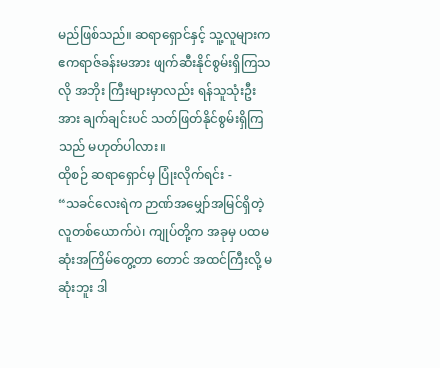မည်ဖြစ်သည်။ ဆရာရှောင်နှင့် သူ့လူများက ဧကရာဇ်ခန်းမအား ဖျက်ဆီးနိုင်စွမ်းရှိကြသလို အဘိုး ကြီးများမှာလည်း ရန်သူသုံးဦးအား ချက်ချင်းပင် သတ်ဖြတ်နိုင်စွမ်းရှိကြသည် မဟုတ်ပါလား။
ထိုစဉ် ဆရာရှောင်မှ ပြုံးလိုက်ရင်း -
“သခင်လေးရဲက ဉာဏ်အမျှော်အမြင်ရှိတဲ့ လူတစ်ယောက်ပဲ၊ ကျုပ်တို့က အခုမှ ပထမဆုံးအကြိမ်တွေ့တာ တောင် အထင်ကြီးလို့ မဆုံးဘူး ဒါ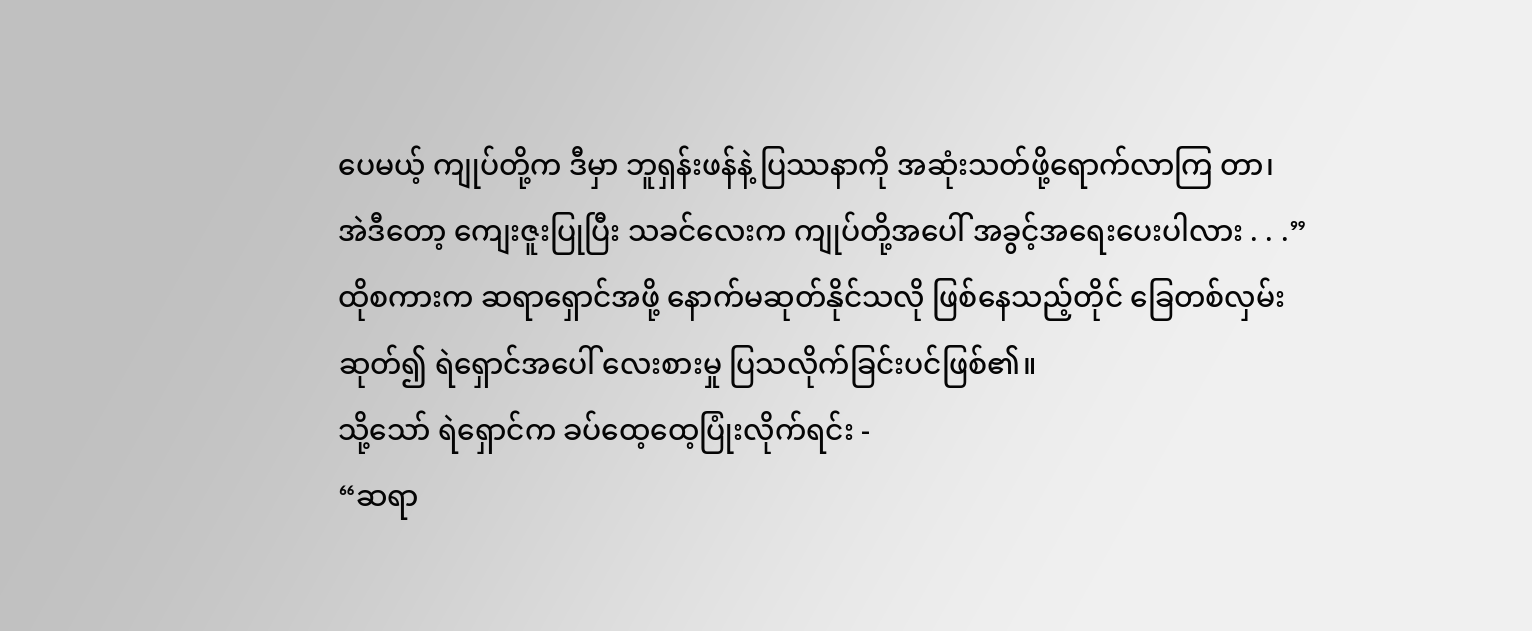ပေမယ့် ကျုပ်တို့က ဒီမှာ ဘူရှန်းဖန်နဲ့ ပြဿနာကို အဆုံးသတ်ဖို့ရောက်လာကြ တာ၊ အဲဒီတော့ ကျေးဇူးပြုပြီး သခင်လေးက ကျုပ်တို့အပေါ် အခွင့်အရေးပေးပါလား . . .”
ထိုစကားက ဆရာရှောင်အဖို့ နောက်မဆုတ်နိုင်သလို ဖြစ်နေသည့်တိုင် ခြေတစ်လှမ်းဆုတ်၍ ရဲရှောင်အပေါ် လေးစားမှု ပြသလိုက်ခြင်းပင်ဖြစ်၏။
သို့သော် ရဲရှောင်က ခပ်ထေ့ထေ့ပြုံးလိုက်ရင်း -
“ဆရာ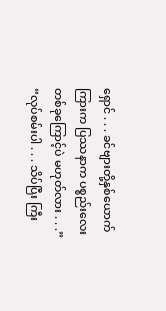ရှောင် . . . ခင်ဗျားတို့နှစ်ယောက်ကြားက ပြဿနာက ပစ္စည်းလေးတစ်ခုကြောင့်ပဲ မဟုတ်လား . . .”
“လုပ်စမ်းပါ . . . သိပ်ပြီး ကြီး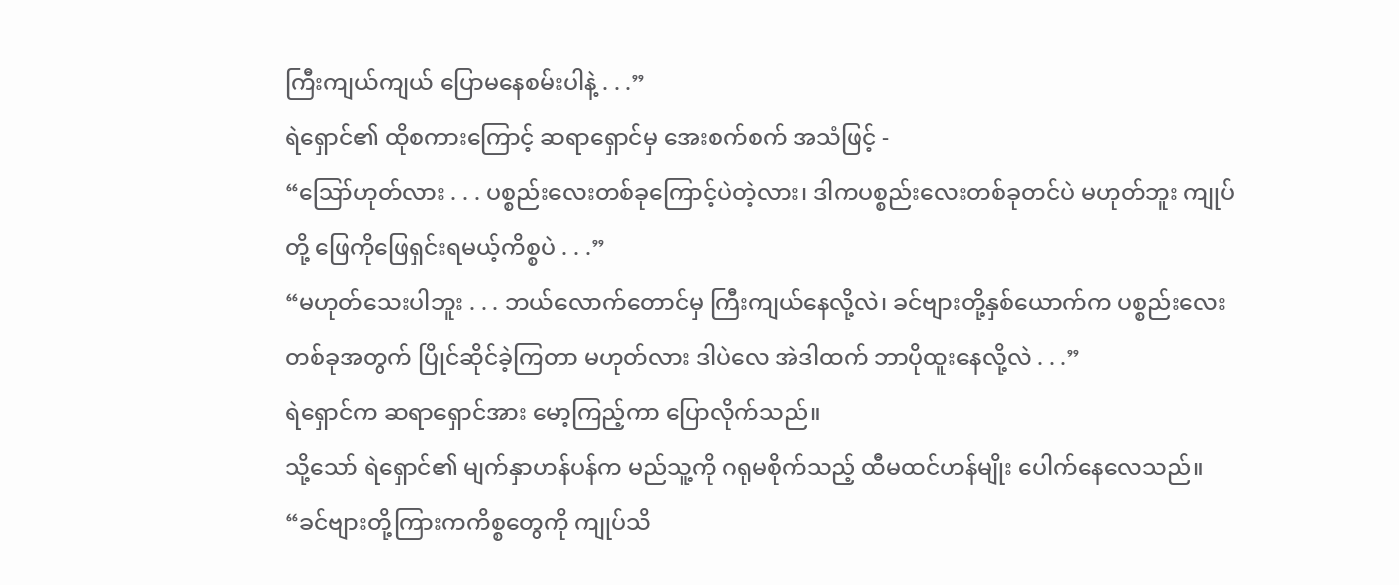ကြီးကျယ်ကျယ် ပြောမနေစမ်းပါနဲ့ . . .”
ရဲရှောင်၏ ထိုစကားကြောင့် ဆရာရှောင်မှ အေးစက်စက် အသံဖြင့် -
“ဪဟုတ်လား . . . ပစ္စည်းလေးတစ်ခုကြောင့်ပဲတဲ့လား၊ ဒါကပစ္စည်းလေးတစ်ခုတင်ပဲ မဟုတ်ဘူး ကျုပ် တို့ ဖြေကိုဖြေရှင်းရမယ့်ကိစ္စပဲ . . .”
“မဟုတ်သေးပါဘူး . . . ဘယ်လောက်တောင်မှ ကြီးကျယ်နေလို့လဲ၊ ခင်ဗျားတို့နှစ်ယောက်က ပစ္စည်းလေး တစ်ခုအတွက် ပြိုင်ဆိုင်ခဲ့ကြတာ မဟုတ်လား ဒါပဲလေ အဲဒါထက် ဘာပိုထူးနေလို့လဲ . . .”
ရဲရှောင်က ဆရာရှောင်အား မော့ကြည့်ကာ ပြောလိုက်သည်။
သို့သော် ရဲရှောင်၏ မျက်နှာဟန်ပန်က မည်သူ့ကို ဂရုမစိုက်သည့် ထီမထင်ဟန်မျိုး ပေါက်နေလေသည်။
“ခင်ဗျားတို့ကြားကကိစ္စတွေကို ကျုပ်သိ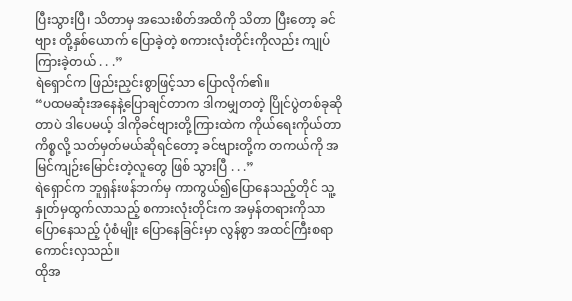ပြီးသွားပြီ၊ သိတာမှ အသေးစိတ်အထိကို သိတာ ပြီးတော့ ခင်ဗျား တို့နှစ်ယောက် ပြောခဲ့တဲ့ စကားလုံးတိုင်းကိုလည်း ကျုပ်ကြားခဲ့တယ် . . .”
ရဲရှောင်က ဖြည်းညှင်းစွာဖြင့်သာ ပြောလိုက်၏။
“ပထမဆုံးအနေနဲ့ပြောချင်တာက ဒါကမျှတတဲ့ ပြိုင်ပွဲတစ်ခုဆိုတာပဲ ဒါပေမယ့် ဒါကိုခင်ဗျားတို့ကြားထဲက ကိုယ်ရေးကိုယ်တာ ကိစ္စလို့ သတ်မှတ်မယ်ဆိုရင်တော့ ခင်ဗျားတို့က တကယ်ကို အမြင်ကျဉ်းမြောင်းတဲ့လူတွေ ဖြစ် သွားပြီ . . .”
ရဲရှောင်က ဘူရှန်းဖန်ဘက်မှ ကာကွယ်၍ပြောနေသည့်တိုင် သူ့နှုတ်မှထွက်လာသည့် စကားလုံးတိုင်းက အမှန်တရားကိုသာ ပြောနေသည့် ပုံစံမျိုး ပြောနေခြင်းမှာ လွန်စွာ အထင်ကြီးစရာ ကောင်းလှသည်။
ထိုအ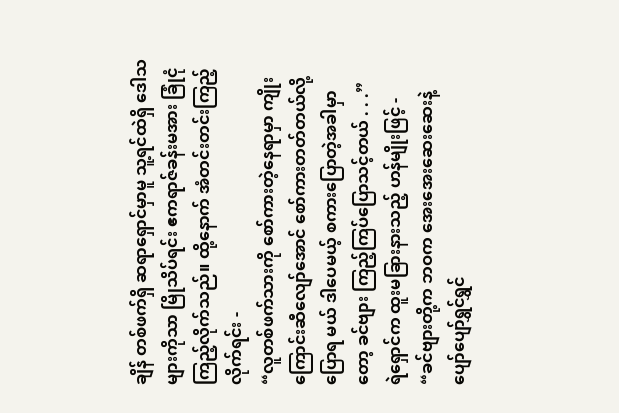ချိန် တစ်ဖက်ရှိ ဆရာရှောင်မှာမူ သူ့ရင်ထဲရှိ ဒေါသများကိုသာ မြိုသိပ်ရင်း ဧကရာဇ်ခန်းမအား ခြုံငုံ ကြည့်လိုက်သည်။ ထို့နောက် အံတင်းတင်းကြည့်လိုက်ရင်း -
“လူတစ်ဖက်သားကို စော်ကားတဲ့နေရာမှာ ကျိုးကြောင်းဆီလျော်အောင် စော်ကားတတ်တယ်လို့ ပြောရ မယ် ဒါပေမယ့် စကားပြောတဲ့အခါမှာတော့ ခင်ဗျား ကြည့်ကြပ်ပြောသင့်တယ် . . .”
ရဲရှောင်က ထူးမခြားနားသည့် ဟန်မျိုးဖြင့် -
“ခင်ဗျားတို့က ဘဝက အေးအေးဆေးဆေးနဲ့ ပျော်ပျော်ရွှင်ရွှင်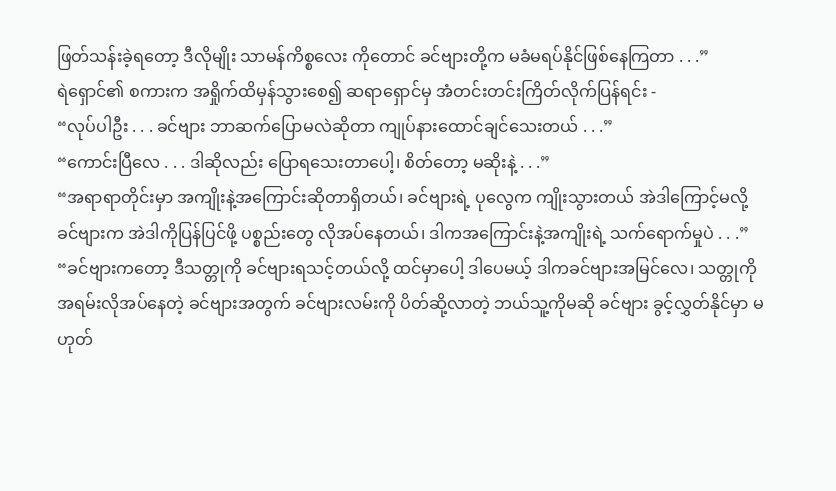ဖြတ်သန်းခဲ့ရတော့ ဒီလိုမျိုး သာမန်ကိစ္စလေး ကိုတောင် ခင်ဗျားတို့က မခံမရပ်နိုင်ဖြစ်နေကြတာ . . .”
ရဲရှောင်၏ စကားက အရှိုက်ထိမှန်သွားစေ၍ ဆရာရှောင်မှ အံတင်းတင်းကြိတ်လိုက်ပြန်ရင်း -
“လုပ်ပါဦး . . . ခင်ဗျား ဘာဆက်ပြောမလဲဆိုတာ ကျုပ်နားထောင်ချင်သေးတယ် . . .”
“ကောင်းပြီလေ . . . ဒါဆိုလည်း ပြောရသေးတာပေါ့၊ စိတ်တော့ မဆိုးနဲ့ . . .”
“အရာရာတိုင်းမှာ အကျိုးနဲ့အကြောင်းဆိုတာရှိတယ်၊ ခင်ဗျားရဲ့ ပုလွေက ကျိုးသွားတယ် အဲဒါကြောင့်မလို့ ခင်ဗျားက အဲဒါကိုပြန်ပြင်ဖို့ ပစ္စည်းတွေ လိုအပ်နေတယ်၊ ဒါကအကြောင်းနဲ့အကျိုးရဲ့ သက်ရောက်မှုပဲ . . .”
“ခင်ဗျားကတော့ ဒီသတ္တုကို ခင်ဗျားရသင့်တယ်လို့ ထင်မှာပေါ့ ဒါပေမယ့် ဒါကခင်ဗျားအမြင်လေ၊ သတ္တုကို အရမ်းလိုအပ်နေတဲ့ ခင်ဗျားအတွက် ခင်ဗျားလမ်းကို ပိတ်ဆို့လာတဲ့ ဘယ်သူ့ကိုမဆို ခင်ဗျား ခွင့်လွှတ်နိုင်မှာ မဟုတ်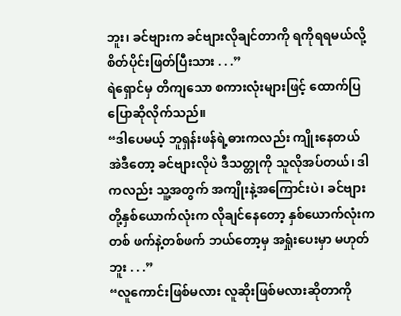ဘူး၊ ခင်ဗျားက ခင်ဗျားလိုချင်တာကို ရကိုရရမယ်လို့ စိတ်ပိုင်းဖြတ်ပြီးသား . . .”
ရဲရှောင်မှ တိကျသော စကားလုံးများဖြင့် ထောက်ပြပြောဆိုလိုက်သည်။
“ဒါပေမယ့် ဘူရှန်းဖန်ရဲ့ဓားကလည်း ကျိုးနေတယ် အဲဒီတော့ ခင်ဗျားလိုပဲ ဒီသတ္တုကို သူလိုအပ်တယ်၊ ဒါ ကလည်း သူ့အတွက် အကျိုးနဲ့အကြောင်းပဲ၊ ခင်ဗျားတို့နှစ်ယောက်လုံးက လိုချင်နေတော့ နှစ်ယောက်လုံးက တစ် ဖက်နဲ့တစ်ဖက် ဘယ်တော့မှ အရှုံးပေးမှာ မဟုတ်ဘူး . . .”
“လူကောင်းဖြစ်မလား လူဆိုးဖြစ်မလားဆိုတာကို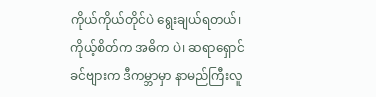ကိုယ်ကိုယ်တိုင်ပဲ ရွေးချယ်ရတယ်၊ ကိုယ့်စိတ်က အဓိက ပဲ၊ ဆရာရှောင် ခင်ဗျားက ဒီကမ္ဘာမှာ နာမည်ကြီးလူ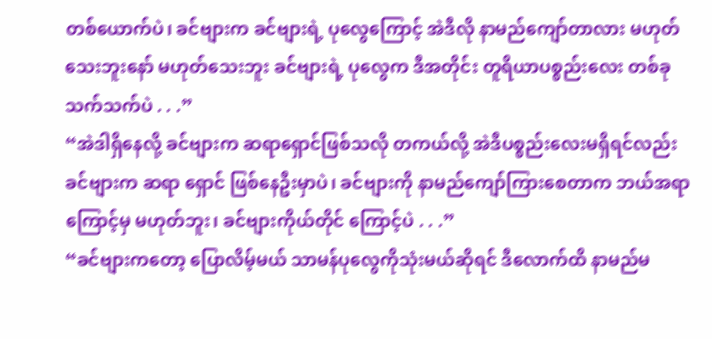တစ်ယောက်ပဲ၊ ခင်ဗျားက ခင်ဗျားရဲ့ ပုလွေကြောင့် အဲဒီလို နာမည်ကျော်တာလား မဟုတ်သေးဘူးနော် မဟုတ်သေးဘူး ခင်ဗျားရဲ့ ပုလွေက ဒီအတိုင်း တူရိယာပစ္စည်းလေး တစ်ခုသက်သက်ပဲ . . .”
“အဲဒါရှိနေလို့ ခင်ဗျားက ဆရာရှောင်ဖြစ်သလို တကယ်လို့ အဲဒီပစ္စည်းလေးမရှိရင်လည်း ခင်ဗျားက ဆရာ ရှောင် ဖြစ်နေဦးမှာပဲ၊ ခင်ဗျားကို နာမည်ကျော်ကြားစေတာက ဘယ်အရာကြောင့်မှ မဟုတ်ဘူး၊ ခင်ဗျားကိုယ်တိုင် ကြောင့်ပဲ . . .”
“ခင်ဗျားကတော့ ပြောလိမ့်မယ် သာမန်ပုလွေကိုသုံးမယ်ဆိုရင် ဒီလောက်ထိ နာမည်မ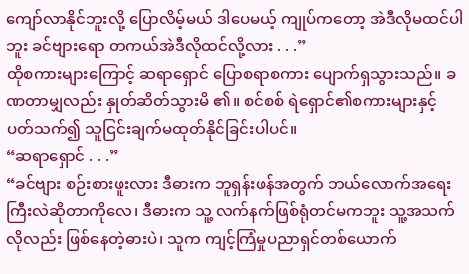ကျော်လာနိုင်ဘူးလို့ ပြောလိမ့်မယ် ဒါပေမယ့် ကျုပ်ကတော့ အဲဒီလိုမထင်ပါဘူး ခင်ဗျားရော တကယ်အဲဒီလိုထင်လို့လား . . .”
ထိုစကားများကြောင့် ဆရာရှောင် ပြောစရာစကား ပျောက်ရှသွားသည်။ ခဏတာမျှလည်း နှုတ်ဆိတ်သွားမိ ၏။ စင်စစ် ရဲရှောင်၏စကားများနှင့် ပတ်သက်၍ သူငြင်းချက်မထုတ်နိုင်ခြင်းပါပင်။
“ဆရာရှောင် . . .”
“ခင်ဗျား စဉ်းစားဖူးလား ဒီဓားက ဘူရှန်းဖန်အတွက် ဘယ်လောက်အရေးကြီးလဲဆိုတာကိုလေ၊ ဒီဓားက သူ့ လက်နက်ဖြစ်ရုံတင်မကဘူး သူ့အသက်လိုလည်း ဖြစ်နေတဲ့ဓားပဲ၊ သူက ကျင့်ကြံမှုပညာရှင်တစ်ယောက်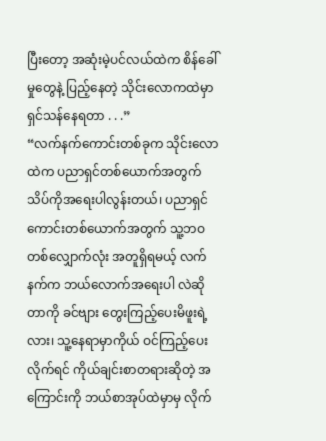ပြီးတော့ အဆုံးမဲ့ပင်လယ်ထဲက စိန်ခေါ်မှုတွေနဲ့ ပြည့်နေတဲ့ သိုင်းလောကထဲမှာ ရှင်သန်နေရတာ . . .”
“လက်နက်ကောင်းတစ်ခုက သိုင်းလောထဲက ပညာရှင်တစ်ယောက်အတွက် သိပ်ကိုအရေးပါလွန်းတယ်၊ ပညာရှင်ကောင်းတစ်ယောက်အတွက် သူ့ဘဝတစ်လျှောက်လုံး အတူရှိရမယ့် လက်နက်က ဘယ်လောက်အရေးပါ လဲဆိုတာကို ခင်ဗျား တွေးကြည့်ပေးမိဖူးရဲ့လား၊ သူ့နေရာမှာကိုယ် ဝင်ကြည့်ပေးလိုက်ရင် ကိုယ်ချင်းစာတရားဆိုတဲ့ အကြောင်းကို ဘယ်စာအုပ်ထဲမှာမှ လိုက်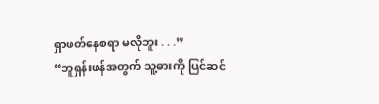ရှာဖတ်နေစရာ မလိုဘူး . . .”
“ဘူရှန်းဖန်အတွက် သူ့ဓားကို ပြင်ဆင်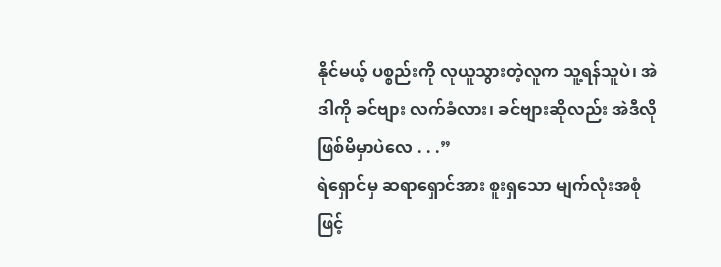နိုင်မယ့် ပစ္စည်းကို လုယူသွားတဲ့လူက သူ့ရန်သူပဲ၊ အဲဒါကို ခင်ဗျား လက်ခံလား၊ ခင်ဗျားဆိုလည်း အဲဒီလို ဖြစ်မိမှာပဲလေ . . .”
ရဲရှောင်မှ ဆရာရှောင်အား စူးရှသော မျက်လုံးအစုံဖြင့်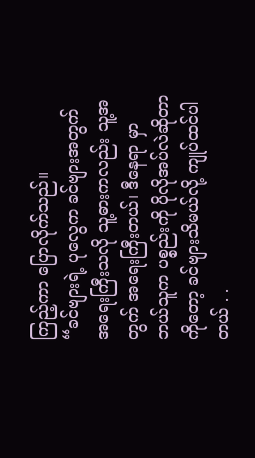ကြည့်ကာ ပြောလိုက်သည်။
“ခင်ဗျားရဲ့ ပုလွေက ခင်ဗျားအတွက် အရေးကြီးသလို သူ့ဓားကလည်း သူ့အတွက် အရေးကြီးတယ်၊ ဒီနေရာ မှာ ဘယ်သူက ပစ္စည်းကို ပိုလိုအပ်လဲဆိုတာကိုတော့ ခင်ဗျားသိမယ်လို့ ကျုပ်ထင်ပါတယ် . .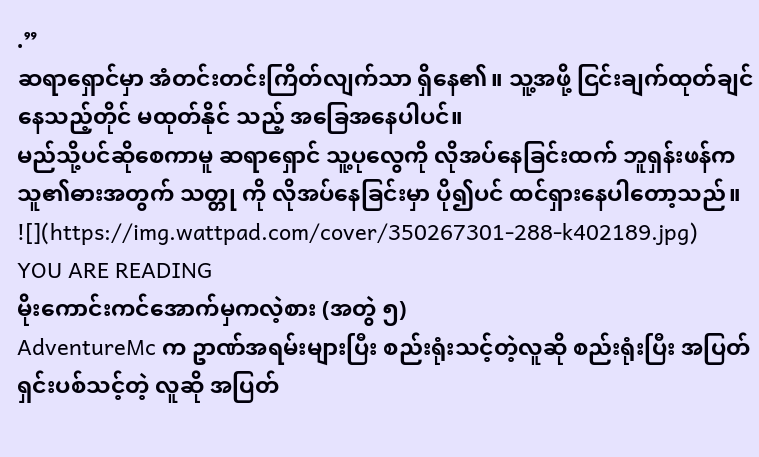.”
ဆရာရှောင်မှာ အံတင်းတင်းကြိတ်လျက်သာ ရှိနေ၏။ သူ့အဖို့ ငြင်းချက်ထုတ်ချင်နေသည့်တိုင် မထုတ်နိုင် သည့် အခြေအနေပါပင်။
မည်သို့ပင်ဆိုစေကာမူ ဆရာရှောင် သူ့ပုလွေကို လိုအပ်နေခြင်းထက် ဘူရှန်းဖန်က သူ၏ဓားအတွက် သတ္တု ကို လိုအပ်နေခြင်းမှာ ပို၍ပင် ထင်ရှားနေပါတော့သည်။
![](https://img.wattpad.com/cover/350267301-288-k402189.jpg)
YOU ARE READING
မိုးကောင်းကင်အောက်မှကလဲ့စား (အတွဲ ၅)
AdventureMc က ဥာဏ်အရမ်းများပြီး စည်းရုံးသင့်တဲ့လူဆို စည်းရုံးပြီး အပြတ်ရှင်းပစ်သင့်တဲ့ လူဆို အပြတ်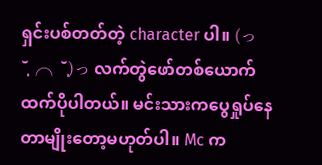ရှင်းပစ်တတ်တဲ့ character ပါ။ (っ˘̩╭╮˘̩)っ လက်တွဲဖော်တစ်ယောက်ထက်ပိုပါတယ်။ မင်းသားကပွေရှုပ်နေတာမျိုးတော့မဟုတ်ပါ။ Mc က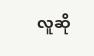လူဆို